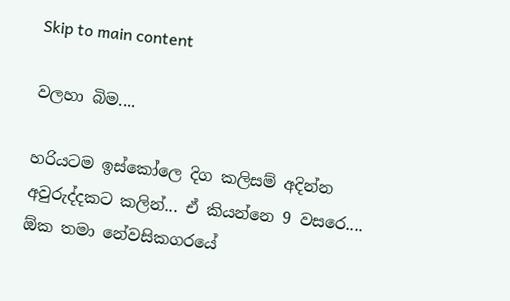Skip to main content

වලහා බිම....

හරියටම ඉස්කෝලෙ දිග කලිසම් අදින්න අවුරුද්දකට කලින්... ඒ කියන්නෙ 9 වසරෙ.... ඕක තමා නේවසිකගරයේ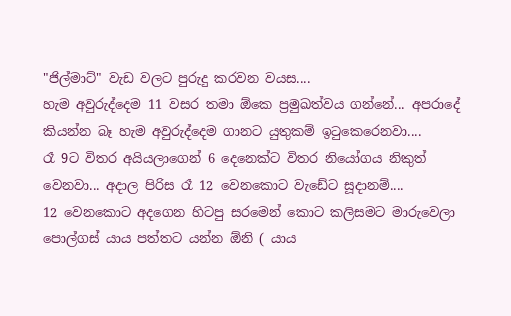"ජිල්මාට්" වැඩ වලට පුරුදු කරවන වයස....
හැම අවුරුද්දෙම 11 වසර තමා ඕකෙ ප්‍රමුඛත්වය ගන්නේ... අපරාදේ කියන්න බෑ හැම අවුරුද්දෙම ගානට යුතුකම් ඉටුකෙරෙනවා....
රෑ 9ට විතර අයියලාගෙන් 6 දෙනෙක්ට විතර නියෝගය නිකුත් වෙනවා... අදාල පිරිස රෑ 12 වෙනකොට වැඩේට සූදානම්....
12 වෙනකොට අදගෙන හිටපු සරමෙන් කොට කලිසමට මාරුවෙලා පොල්ගස් යාය පත්තට යන්න ඕනි ( යාය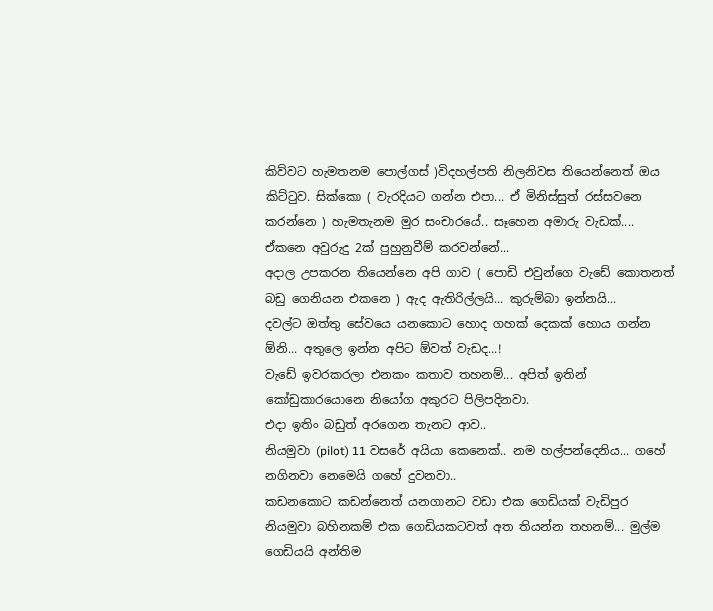කිව්වට හැමතනම පොල්ගස් )විදහල්පති නිලනිවස තියෙන්නෙත් ඔය කිට්ටුව. සික්කො ( වැරදියට ගන්න එපා... ඒ මිනිස්සුත් රස්සවනෙ කරන්නෙ ) හැමතැනම මුර සංචාරයේ.. සෑහෙන අමාරු වැඩක්.... ඒකනෙ අවුරුදු 2ක් පුහුනුවීම් කරවන්නේ...
අදාල උපකරන තියෙන්නෙ අපි ගාව ( පොඩි එවුන්ගෙ වැඩේ කොතනත් බඩු ගෙනියන එකනෙ ) ඇද ඇතිරිල්ලයි... කුරුම්බා ඉන්නයි...
දවල්ට ඔත්තු සේවයෙ යනකොට හොද ගහක් දෙකක් හොය ගන්න ඕනි... අතුලෙ ඉන්න අපිට ඕවත් වැඩද...!
වැඩේ ඉවරකරලා එනකං කතාව තහනම්... අපිත් ඉතින් කෝඩුකාරයොනෙ නියෝග අකුරට පිලිපදිනවා.
එදා ඉතිං බඩුත් අරගෙන තැනට ආව..
නියමුවා (pilot) 11 වසරේ අයියා කෙනෙක්.. නම හල්පන්දෙනිය... ගහේ නගිනවා නෙමෙයි ගහේ දුවනවා..
කඩනකොට කඩන්නෙත් යනගානට වඩා එක ගෙඩියක් වැඩිපුර නියමුවා බහිනකම් එක ගෙඩියකටවත් අත තියන්න තහනම්... මුල්ම ගෙඩියයි අන්තිම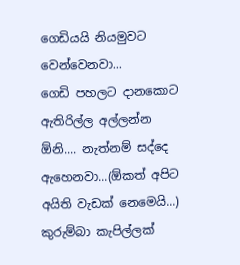ගෙඩියයි නියමුවට වෙන්වෙනවා...
ගෙඩි පහලට දානකොට ඇතිරිල්ල අල්ලන්න ඕනි.... නැත්නම් සද්දෙ ඇහෙනවා...(ඕකත් අපිට අයිති වැඩක් නෙමෙයි...)
කුරුම්බා කැපිල්ලක්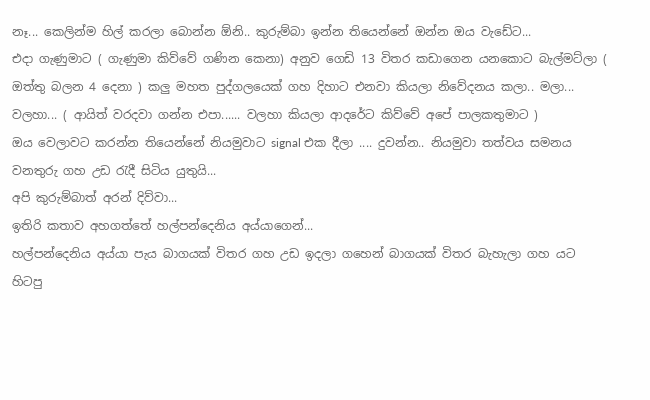නෑ... කෙලින්ම හිල් කරලා බොන්න ඕනි.. කුරුම්බා ඉන්න තියෙන්නේ ඔන්න ඔය වැඩේට...
එදා ගැණුමාට ( ගැණුමා කිව්වේ ගණින කෙනා) අනුව ගෙඩි 13 විතර කඩාගෙන යනකොට බැල්මට්ලා ( ඔත්තු බලන 4 දෙනා ) කලු මහත පුද්ගලයෙක් ගහ දිහාට එනවා කියලා නිවේදනය කලා.. මලා... වලහා... ( ආයිත් වරදවා ගන්න එපා...... වලහා කියලා ආදරේට කිව්වේ අපේ පාලකතුමාට )
ඔය වෙලාවට කරන්න තියෙන්නේ නියමුවාට signal එක දීලා .... දුවන්න.. නියමුවා තත්වය සමනය වනතුරු ගහ උඩ රැදී සිටිය යුතුයි...
අපි කුරුම්බාත් අරන් දිව්වා...
ඉතිරි කතාව අහගත්තේ හල්පන්දෙනිය අය්යාගෙන්...
හල්පන්දෙනිය අය්යා පැය බාගයක් විතර ගහ උඩ ඉදලා ගහෙන් බාගයක් විතර බැහැලා ගහ යට හිටපු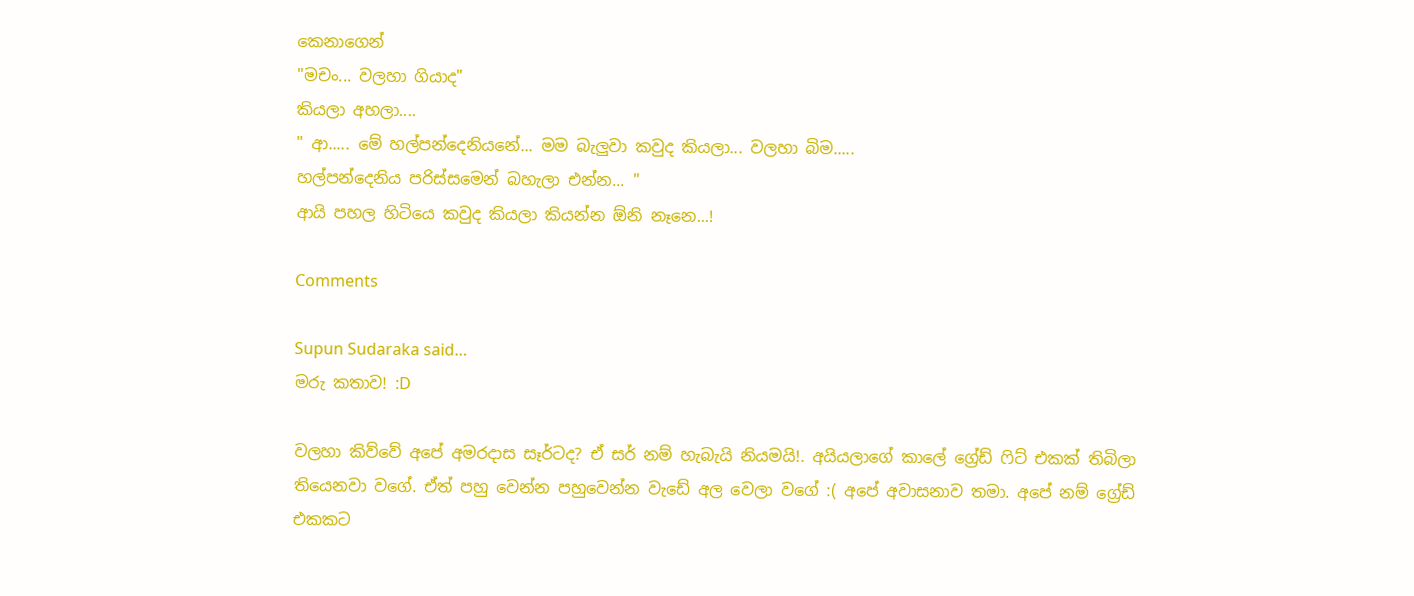කෙනාගෙන්
"මචං... වලහා ගියාද"
කියලා අහලා....
" ආ..... මේ හල්පන්දෙනියනේ... මම බැලුවා කවුද කියලා... වලහා බිම.....
හල්පන්දෙනිය පරිස්සමෙන් බහැලා එන්න... "
ආයි පහල හිටියෙ කවුද කියලා කියන්න ඕනි නෑනෙ...!

Comments

Supun Sudaraka said…
මරු කතාව! :D

වලහා කිව්වේ අපේ අමරදාස සෑර්ටද? ඒ සර් නම් හැබැයි නියමයි!. අයියලාගේ කාලේ ග්‍රේඩ් ෆිට් එකක් තිබිලා තියෙනවා වගේ. ඒත් පහු වෙන්න පහුවෙන්න වැඩේ අල වෙලා වගේ :( අපේ අවාසනාව තමා. අපේ නම් ග්‍රේඩ් එකකට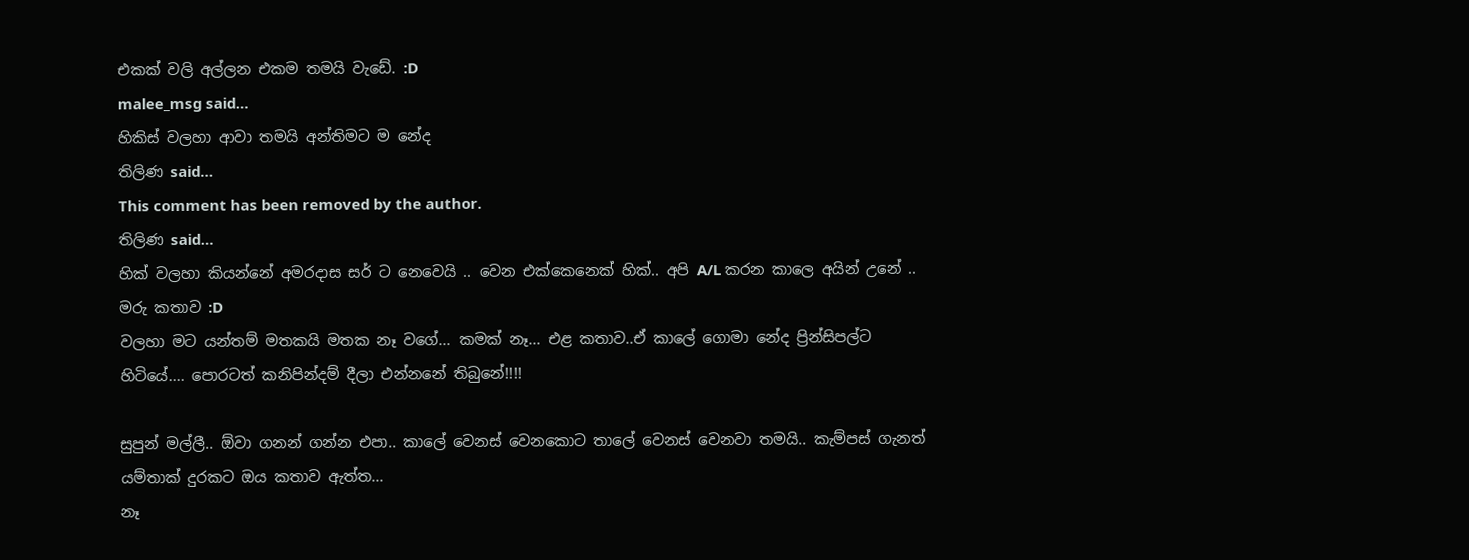එකක් වලි අල්ලන එකම තමයි වැඩේ. :D
malee_msg said…
හිකිස් වලහා ආවා තමයි අන්තිමට ම නේද
තිලිණ said…
This comment has been removed by the author.
තිලිණ said…
හික්‌ වලහා කියන්නේ අමරදාස සර් ට නෙවෙයි .. වෙන එක්‌කෙනෙක්‌ හික්‌.. අපි A/L කරන කාලෙ අයින් උනේ .. මරු කතාව :D
වලහා මට යන්තම් මතකයි මතක නෑ වගේ... කමක් නෑ... එළ කතාව..ඒ කාලේ ගොමා නේද ප්‍රින්සිපල්ට හිටියේ.... පොරටත් කනිපින්දම් දීලා එන්නනේ තිබුනේ!!!!

සුපුන් මල්ලී.. ඕවා ගනන් ගන්න එපා.. කාලේ වෙනස් වෙනකොට තාලේ වෙනස් වෙනවා තමයි.. කැම්පස් ගැනත් යම්තාක් දුරකට ඔය කතාව ඇත්ත...
නෑ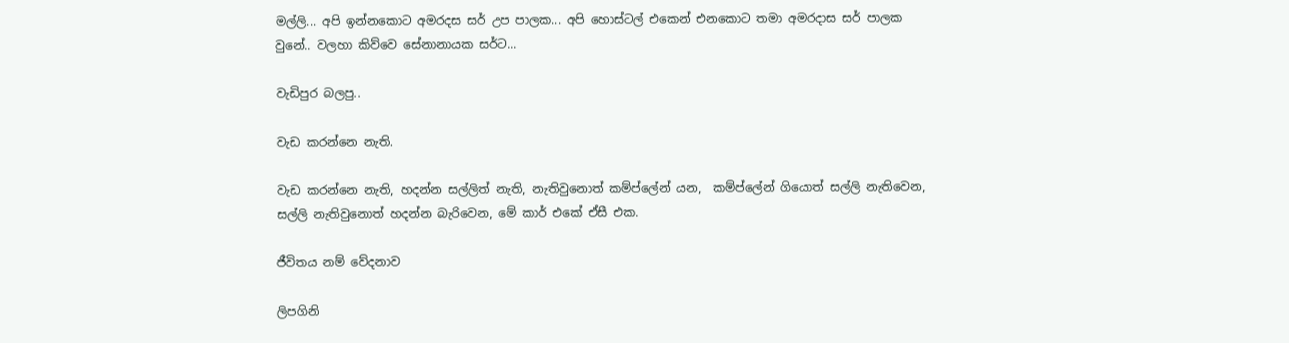මල්ලි... අපි ඉන්නකොට අමරදස සර් උප පාලක... අපි හොස්ටල් එකෙන් එනකොට තමා අමරදාස සර් පාලක වුනේ.. වලහා කිව්වෙ සේනානායක සර්ට...

වැඩිපුර බලපු..

වැඩ කරන්නෙ නැති.

වැඩ කරන්නෙ නැති, හදන්න සල්ලිත් නැති, නැතිවුනොත් කම්ප්ලේන් යන,  කම්ප්ලේන් ගියොත් සල්ලි නැතිවෙන, සල්ලි නැතිවුනොත් හදන්න බැරිවෙන, මේ කාර් එකේ ඒසී එක.

ජීවිතය නම් වේදනාව

ලිපගිනි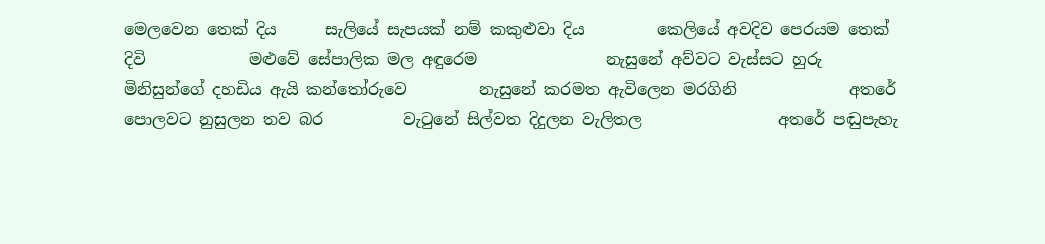මෙලවෙන තෙක් දිය      සැලියේ සැපයක් නම් කකුළුවා දිය         කෙලියේ අවදිව පෙරයම තෙක් දිවි             මළුවේ සේපාලික මල අඳුරෙම                නැසුනේ අව්වට වැස්සට හුරු               මිනිසුන්ගේ දහඩිය ඇයි කන්තෝරුවෙ         නැසුනේ කරමත ඇවිලෙන මරගිනි              අතරේ පොලවට නුසුලන තව බර          වැටුනේ සිල්වත දිදුලන වැලිතල                 අතරේ පඬුපැහැ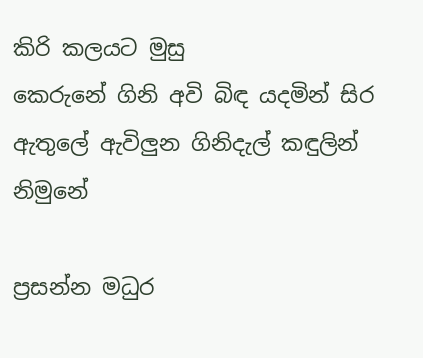කිරි කලයට මුසු         කෙරුනේ ගිනි අවි බිඳ යදමින් සිර                 ඇතුලේ ඇවිලුන ගිනිදැල් කඳුලින්              නිමුනේ

ප්‍රසන්න මධුර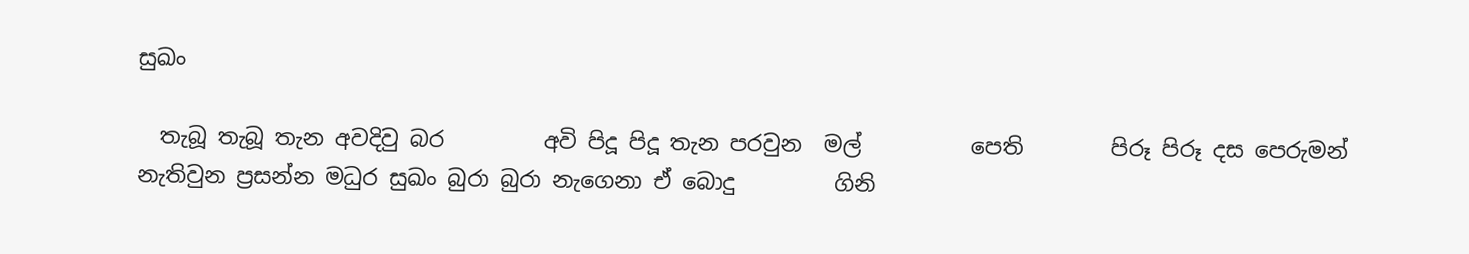සුඛං

  තැබූ තැබූ තැන අවදිවු බර         අවි පිදූ පිදූ තැන පරවුන  මල්          පෙති        පිරූ පිරූ දස පෙරුමන් නැතිවුන ප්‍රසන්න මධුර සුඛං බුරා බුරා නැගෙනා ඒ බොදු         ගිනි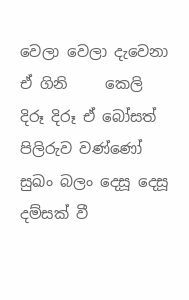වෙලා වෙලා දැවෙනා ඒ ගිනි     කෙලි  දිරූ දිරූ ඒ බෝසත් පිලිරුව වණ්ණෝ සුඛං බලං දෙසූ දෙසූ දම්සක් වී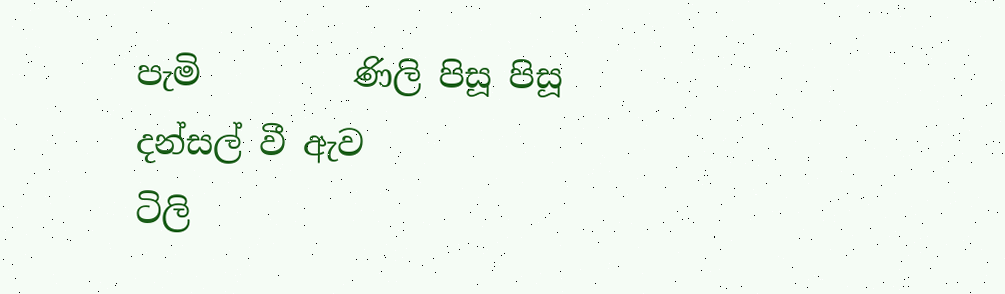පැමි         ණිලි පිසූ පිසූ දන්සල් වී ඇව            ටිලි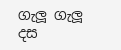ගැලූ ගැලූ  දස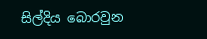සිල්දිය බොරවුන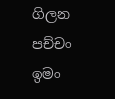ගිලන පච්චං ඉමං